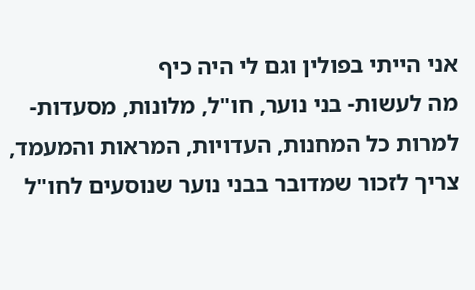אני הייתי בפולין וגם לי היה כיף
מה לעשות- בני נוער, חו"ל, מלונות, מסעדות- למרות כל המחנות, העדויות, המראות והמעמד, צריך לזכור שמדובר בבני נוער שנוסעים לחו"ל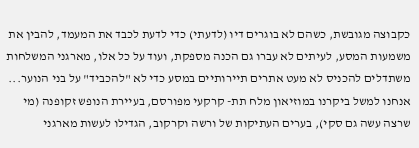כקבוצה מגובשת, כשהם לא בוגרים דיו (לדעתי) כדי לדעת לכבד את המעמד, להבין את משמעות המסע, לעיתים לא עברו גם הכנה מספקת, ועוד על כל אלו, מארגני המשלחות משתדלים להכניס לא מעט אתרים תיירותיים במסע כדי לא "להכביד" על בני הנוער... אנחנו למשל ביקרנו במוזיאון מלח תת- קרקעי מפורסם, בעיירת הנופש זקופנה (מי שרצה עשה גם סקי), בערים העתיקות של ורשה וקרקוב, הגדילו לעשות מארגני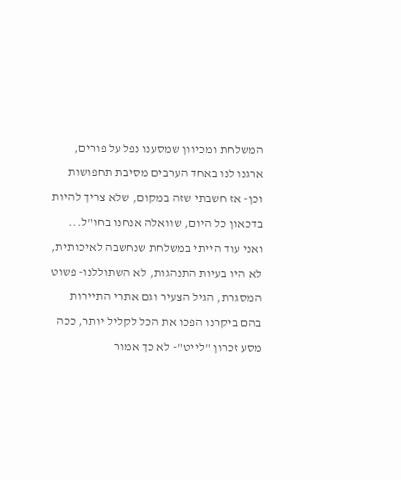המשלחת ומכיוון שמסענו נפל על פורים, ארגנו לנו באחד הערבים מסיבת תחפושות
וכן- אז חשבתי שזה במקום, שלא צריך להיות בדכאון כל היום, שוואלה אנחנו בחו"ל... ואני עוד הייתי במשלחת שנחשבה לאיכותית, לא היו בעיות התנהגות, לא השתוללנו- פשוט המסגרת, הגיל הצעיר וגם אתרי התיירות בהם ביקרנו הפכו את הכל לקליל יותר, ככה מסע זכרון "לייט"- לא כך אמור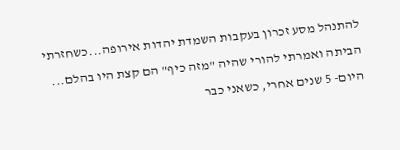להתנהל מסע זכרון בעקבות השמדת יהדות אירופה...כשחזרתי הביתה ואמרתי להורי שהיה "מזה כיף" הם קצת היו בהלם... היום- 5 שנים אחרי, כשאני כבר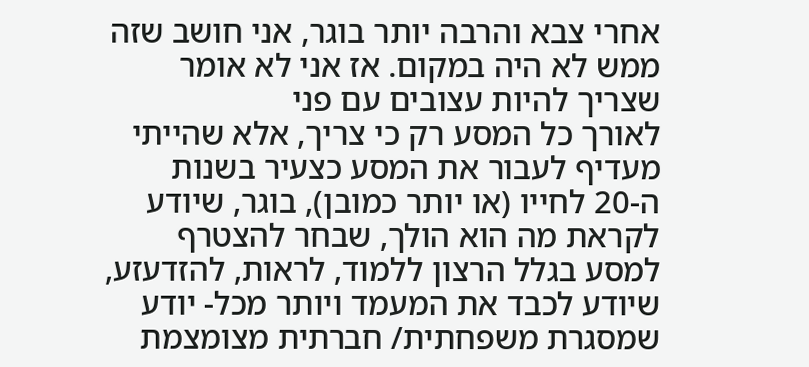אחרי צבא והרבה יותר בוגר, אני חושב שזה ממש לא היה במקום. אז אני לא אומר שצריך להיות עצובים עם פני
לאורך כל המסע רק כי צריך, אלא שהייתי מעדיף לעבור את המסע כצעיר בשנות ה-20 לחייו (או יותר כמובן), בוגר, שיודע לקראת מה הוא הולך, שבחר להצטרף למסע בגלל הרצון ללמוד, לראות, להזדעזע, שיודע לכבד את המעמד ויותר מכל- יודע שמסגרת משפחתית/ חברתית מצומצמת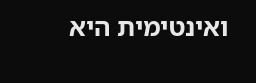ואינטימית היא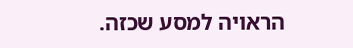הראויה למסע שכזה.